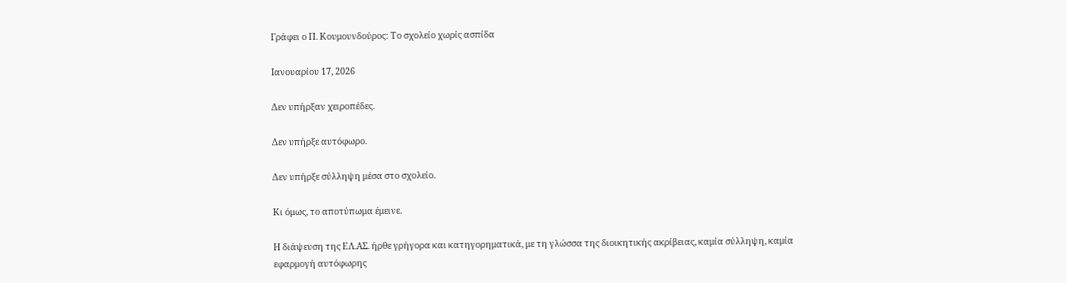Γράφει ο Π. Κουμουνδούρος: Το σχολείο χωρίς ασπίδα

Ιανουαρίου 17, 2026

Δεν υπήρξαν χειροπέδες.

Δεν υπήρξε αυτόφωρο.

Δεν υπήρξε σύλληψη μέσα στο σχολείο.

Κι όμως, το αποτύπωμα έμεινε.

Η διάψευση της ΕΛ.ΑΣ. ήρθε γρήγορα και κατηγορηματικά, με τη γλώσσα της διοικητικής ακρίβειας, καμία σύλληψη, καμία εφαρμογή αυτόφωρης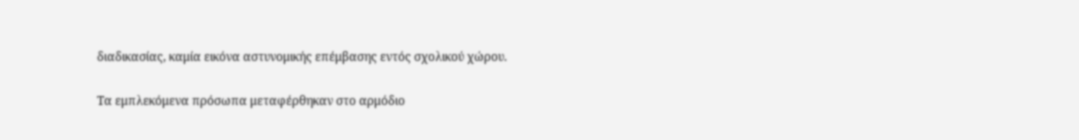διαδικασίας, καμία εικόνα αστυνομικής επέμβασης εντός σχολικού χώρου.

Τα εμπλεκόμενα πρόσωπα μεταφέρθηκαν στο αρμόδιο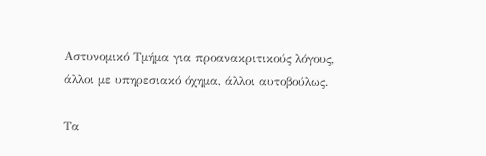Αστυνομικό Τμήμα για προανακριτικούς λόγους, άλλοι με υπηρεσιακό όχημα, άλλοι αυτοβούλως.

Τα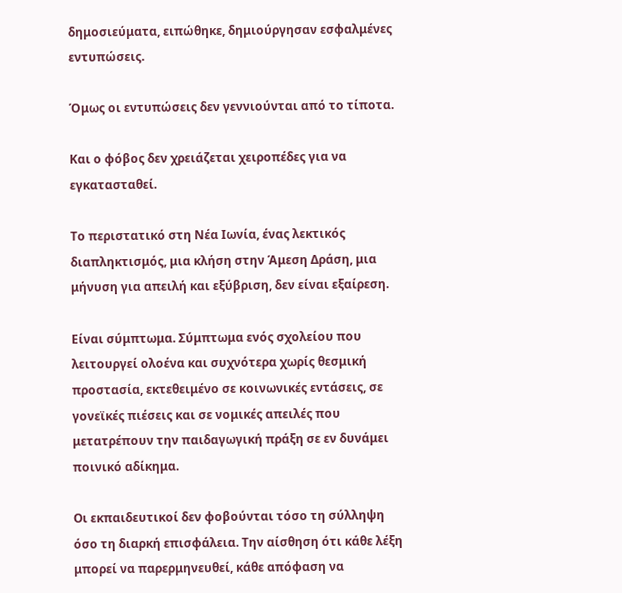δημοσιεύματα, ειπώθηκε, δημιούργησαν εσφαλμένες εντυπώσεις.

Όμως οι εντυπώσεις δεν γεννιούνται από το τίποτα.

Και ο φόβος δεν χρειάζεται χειροπέδες για να εγκατασταθεί.

Το περιστατικό στη Νέα Ιωνία, ένας λεκτικός διαπληκτισμός, μια κλήση στην Άμεση Δράση, μια μήνυση για απειλή και εξύβριση, δεν είναι εξαίρεση.

Είναι σύμπτωμα. Σύμπτωμα ενός σχολείου που λειτουργεί ολοένα και συχνότερα χωρίς θεσμική προστασία, εκτεθειμένο σε κοινωνικές εντάσεις, σε γονεϊκές πιέσεις και σε νομικές απειλές που μετατρέπουν την παιδαγωγική πράξη σε εν δυνάμει ποινικό αδίκημα.

Οι εκπαιδευτικοί δεν φοβούνται τόσο τη σύλληψη όσο τη διαρκή επισφάλεια. Την αίσθηση ότι κάθε λέξη μπορεί να παρερμηνευθεί, κάθε απόφαση να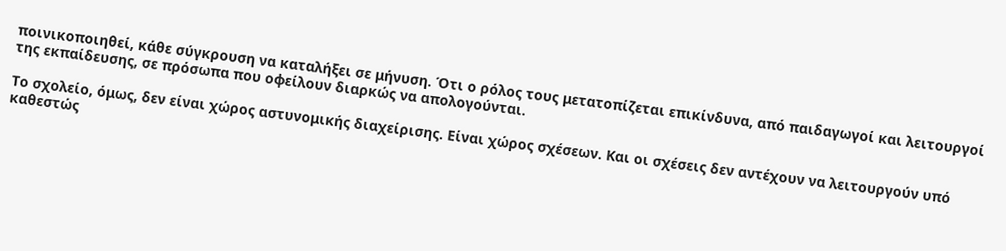ποινικοποιηθεί, κάθε σύγκρουση να καταλήξει σε μήνυση. Ότι ο ρόλος τους μετατοπίζεται επικίνδυνα, από παιδαγωγοί και λειτουργοί της εκπαίδευσης, σε πρόσωπα που οφείλουν διαρκώς να απολογούνται.

Το σχολείο, όμως, δεν είναι χώρος αστυνομικής διαχείρισης. Είναι χώρος σχέσεων. Και οι σχέσεις δεν αντέχουν να λειτουργούν υπό καθεστώς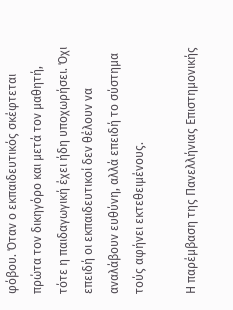φόβου. Όταν ο εκπαιδευτικός σκέφτεται πρώτα τον δικηγόρο και μετά τον μαθητή, τότε η παιδαγωγική έχει ήδη υποχωρήσει. Όχι επειδή οι εκπαιδευτικοί δεν θέλουν να αναλάβουν ευθύνη, αλλά επειδή το σύστημα τούς αφήνει εκτεθειμένους.

Η παρέμβαση της Πανελλήνιας Επιστημονικής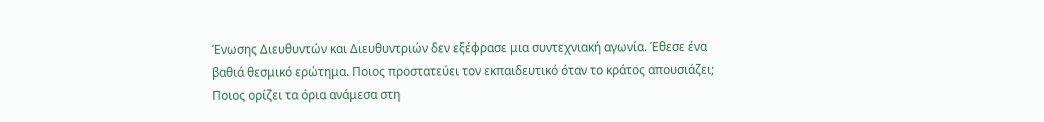Ένωσης Διευθυντών και Διευθυντριών δεν εξέφρασε μια συντεχνιακή αγωνία. Έθεσε ένα βαθιά θεσμικό ερώτημα. Ποιος προστατεύει τον εκπαιδευτικό όταν το κράτος απουσιάζει; Ποιος ορίζει τα όρια ανάμεσα στη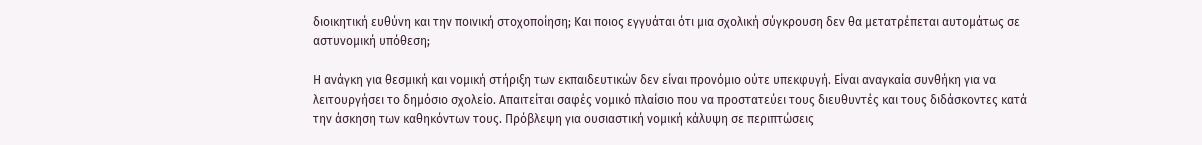διοικητική ευθύνη και την ποινική στοχοποίηση; Και ποιος εγγυάται ότι μια σχολική σύγκρουση δεν θα μετατρέπεται αυτομάτως σε αστυνομική υπόθεση;

Η ανάγκη για θεσμική και νομική στήριξη των εκπαιδευτικών δεν είναι προνόμιο ούτε υπεκφυγή. Είναι αναγκαία συνθήκη για να λειτουργήσει το δημόσιο σχολείο. Απαιτείται σαφές νομικό πλαίσιο που να προστατεύει τους διευθυντές και τους διδάσκοντες κατά την άσκηση των καθηκόντων τους. Πρόβλεψη για ουσιαστική νομική κάλυψη σε περιπτώσεις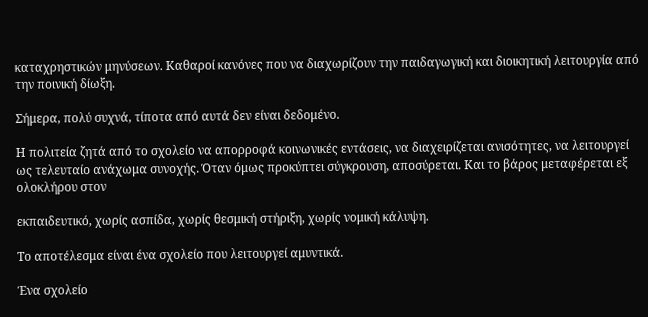καταχρηστικών μηνύσεων. Καθαροί κανόνες που να διαχωρίζουν την παιδαγωγική και διοικητική λειτουργία από την ποινική δίωξη.

Σήμερα, πολύ συχνά, τίποτα από αυτά δεν είναι δεδομένο.

Η πολιτεία ζητά από το σχολείο να απορροφά κοινωνικές εντάσεις, να διαχειρίζεται ανισότητες, να λειτουργεί ως τελευταίο ανάχωμα συνοχής. Όταν όμως προκύπτει σύγκρουση, αποσύρεται. Και το βάρος μεταφέρεται εξ ολοκλήρου στον

εκπαιδευτικό, χωρίς ασπίδα, χωρίς θεσμική στήριξη, χωρίς νομική κάλυψη.

Το αποτέλεσμα είναι ένα σχολείο που λειτουργεί αμυντικά.

Ένα σχολείο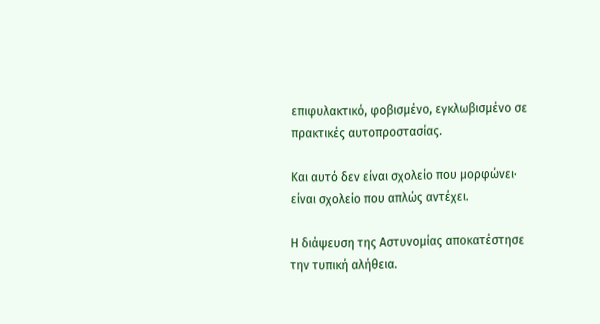επιφυλακτικό, φοβισμένο, εγκλωβισμένο σε πρακτικές αυτοπροστασίας.

Και αυτό δεν είναι σχολείο που μορφώνει· είναι σχολείο που απλώς αντέχει.

Η διάψευση της Αστυνομίας αποκατέστησε την τυπική αλήθεια.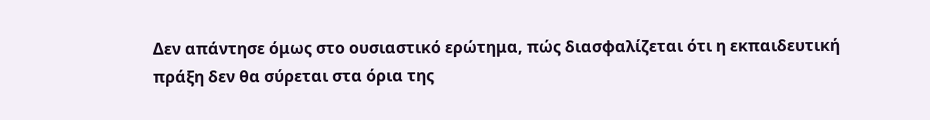Δεν απάντησε όμως στο ουσιαστικό ερώτημα, πώς διασφαλίζεται ότι η εκπαιδευτική πράξη δεν θα σύρεται στα όρια της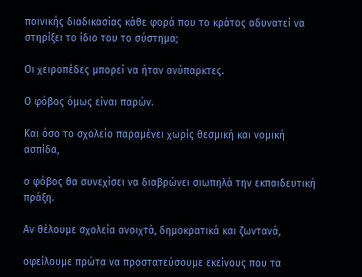ποινικής διαδικασίας κάθε φορά που το κράτος αδυνατεί να στηρίξει το ίδιο του το σύστημα;

Οι χειροπέδες μπορεί να ήταν ανύπαρκτες.

Ο φόβος όμως είναι παρών.

Και όσο το σχολείο παραμένει χωρίς θεσμική και νομική ασπίδα,

ο φόβος θα συνεχίσει να διαβρώνει σιωπηλά την εκπαιδευτική πράξη.

Αν θέλουμε σχολεία ανοιχτά, δημοκρατικά και ζωντανά,

οφείλουμε πρώτα να προστατεύσουμε εκείνους που τα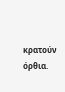κρατούν όρθια.